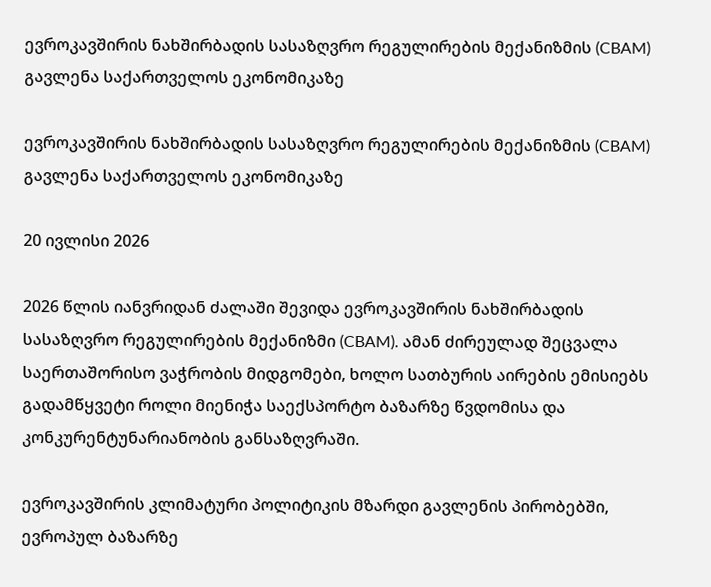ევროკავშირის ნახშირბადის სასაზღვრო რეგულირების მექანიზმის (CBAM) გავლენა საქართველოს ეკონომიკაზე

ევროკავშირის ნახშირბადის სასაზღვრო რეგულირების მექანიზმის (CBAM) გავლენა საქართველოს ეკონომიკაზე

20 ივლისი 2026

2026 წლის იანვრიდან ძალაში შევიდა ევროკავშირის ნახშირბადის სასაზღვრო რეგულირების მექანიზმი (CBAM). ამან ძირეულად შეცვალა საერთაშორისო ვაჭრობის მიდგომები, ხოლო სათბურის აირების ემისიებს გადამწყვეტი როლი მიენიჭა საექსპორტო ბაზარზე წვდომისა და კონკურენტუნარიანობის განსაზღვრაში.

ევროკავშირის კლიმატური პოლიტიკის მზარდი გავლენის პირობებში, ევროპულ ბაზარზე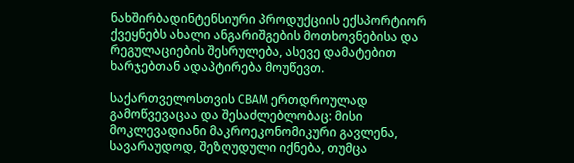ნახშირბადინტენსიური პროდუქციის ექსპორტიორ ქვეყნებს ახალი ანგარიშგების მოთხოვნებისა და რეგულაციების შესრულება, ასევე დამატებით ხარჯებთან ადაპტირება მოუწევთ.

საქართველოსთვის CBAM ერთდროულად გამოწვევაცაა და შესაძლებლობაც: მისი მოკლევადიანი მაკროეკონომიკური გავლენა, სავარაუდოდ, შეზღუდული იქნება, თუმცა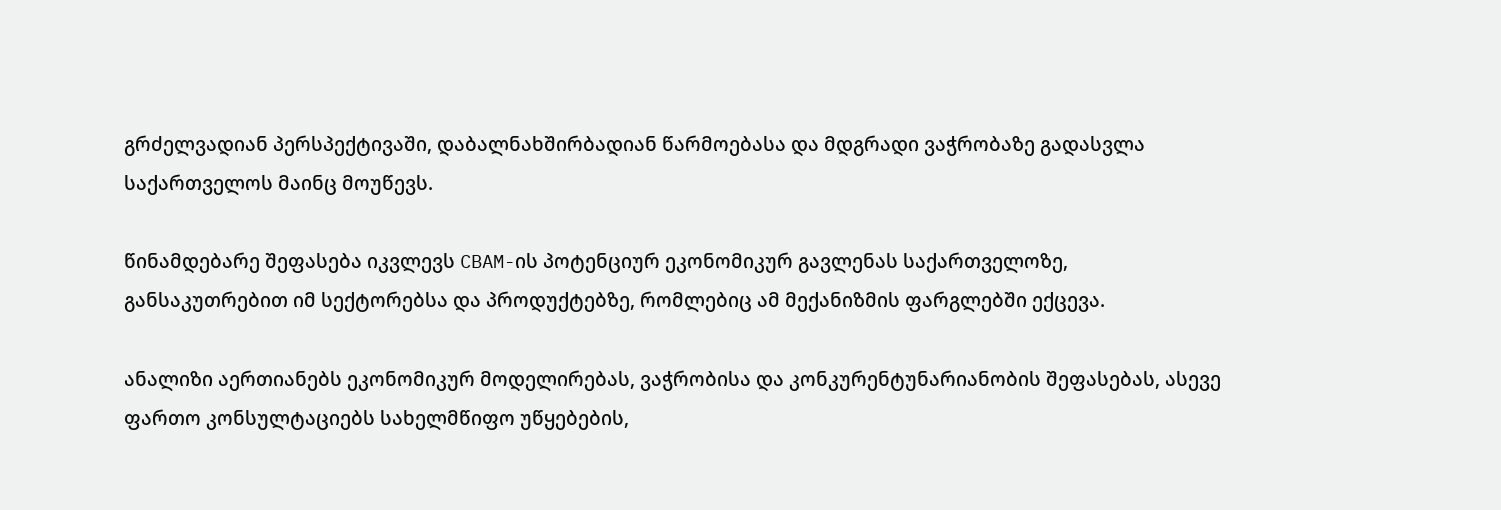გრძელვადიან პერსპექტივაში, დაბალნახშირბადიან წარმოებასა და მდგრადი ვაჭრობაზე გადასვლა საქართველოს მაინც მოუწევს.

წინამდებარე შეფასება იკვლევს CBAM-ის პოტენციურ ეკონომიკურ გავლენას საქართველოზე, განსაკუთრებით იმ სექტორებსა და პროდუქტებზე, რომლებიც ამ მექანიზმის ფარგლებში ექცევა.

ანალიზი აერთიანებს ეკონომიკურ მოდელირებას, ვაჭრობისა და კონკურენტუნარიანობის შეფასებას, ასევე ფართო კონსულტაციებს სახელმწიფო უწყებების,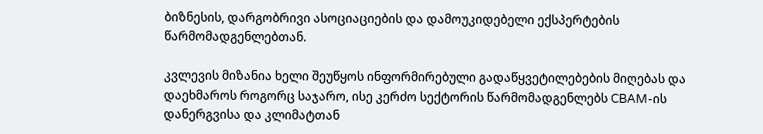ბიზნესის, დარგობრივი ასოციაციების და დამოუკიდებელი ექსპერტების წარმომადგენლებთან.

კვლევის მიზანია ხელი შეუწყოს ინფორმირებული გადაწყვეტილებების მიღებას და დაეხმაროს როგორც საჯარო, ისე კერძო სექტორის წარმომადგენლებს CBAM-ის დანერგვისა და კლიმატთან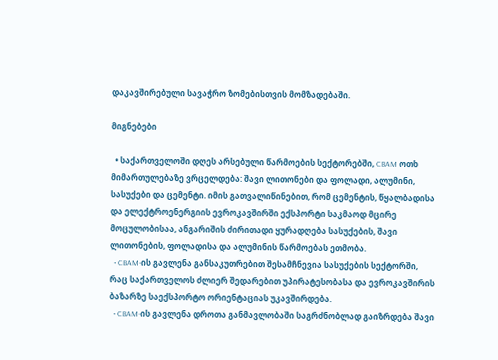დაკავშირებული სავაჭრო ზომებისთვის მომზადებაში.

მიგნებები

  • საქართველოში დღეს არსებული წარმოების სექტორებში, CBAM ოთხ მიმართულებაზე ვრცელდება: შავი ლითონები და ფოლადი, ალუმინი, სასუქები და ცემენტი. იმის გათვალიწინებით, რომ ცემენტის, წყალბადისა და ელექტროენერგიის ევროკავშირში ექსპორტი საკმაოდ მცირე მოცულობისაა, ანგარიშის ძირითადი ყურადღება სასუქების, შავი ლითონების, ფოლადისა და ალუმინის წარმოებას ეთმობა.
  • CBAM-ის გავლენა განსაკუთრებით შესამჩნევია სასუქების სექტორში, რაც საქართველოს ძლიერ შედარებით უპირატესობასა და ევროკავშირის ბაზარზე საექსპორტო ორიენტაციას უკავშირდება.
  • CBAM-ის გავლენა დროთა განმავლობაში საგრძნობლად გაიზრდება შავი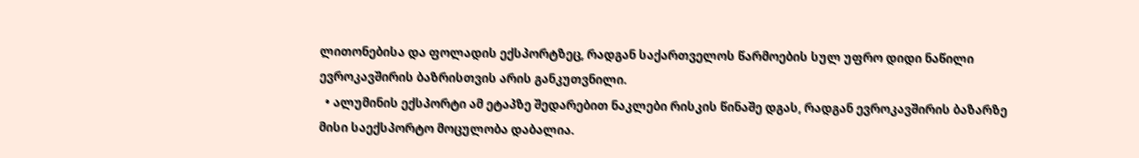ლითონებისა და ფოლადის ექსპორტზეც, რადგან საქართველოს წარმოების სულ უფრო დიდი ნაწილი ევროკავშირის ბაზრისთვის არის განკუთვნილი.
  • ალუმინის ექსპორტი ამ ეტაპზე შედარებით ნაკლები რისკის წინაშე დგას, რადგან ევროკავშირის ბაზარზე მისი საექსპორტო მოცულობა დაბალია.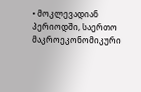• მოკლევადიან პერიოდში, საერთო მაკროეკონომიკური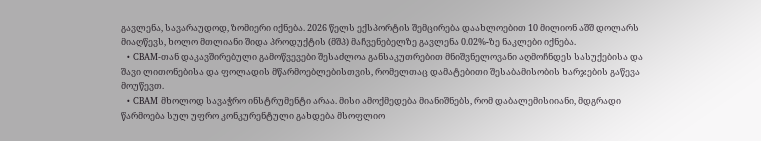გავლენა, სავარაუდოდ, ზომიერი იქნება. 2026 წელს ექსპორტის შემცირება დაახლოებით 10 მილიონ აშშ დოლარს მიაღწევს, ხოლო მთლიანი შიდა პროდუქტის (მშპ) მაჩვენებელზე გავლენა 0.02%-ზე ნაკლები იქნება.
  • CBAM-თან დაკავშირებული გამოწვევები შესაძლოა განსაკუთრებით მნიშვნელოვანი აღმოჩნდეს სასუქებისა და შავი ლითონებისა და ფოლადის მწარმოებლებისთვის, რომელთაც დამატებითი შესაბამისობის ხარჯების გაწევა მოუწევთ.
  • CBAM მხოლოდ სავაჭრო ინსტრუმენტი არაა. მისი ამოქმედება მიანიშნებს, რომ დაბალემისიიანი, მდგრადი წარმოება სულ უფრო კონკურენტული გახდება მსოფლიო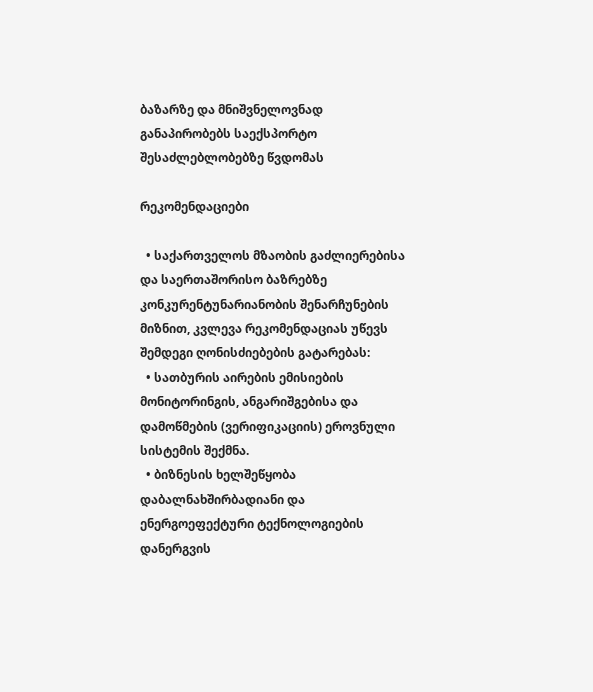ბაზარზე და მნიშვნელოვნად განაპირობებს საექსპორტო შესაძლებლობებზე წვდომას

რეკომენდაციები

  • საქართველოს მზაობის გაძლიერებისა და საერთაშორისო ბაზრებზე კონკურენტუნარიანობის შენარჩუნების მიზნით, კვლევა რეკომენდაციას უწევს შემდეგი ღონისძიებების გატარებას:
  • სათბურის აირების ემისიების მონიტორინგის, ანგარიშგებისა და დამოწმების (ვერიფიკაციის) ეროვნული სისტემის შექმნა.
  • ბიზნესის ხელშეწყობა დაბალნახშირბადიანი და ენერგოეფექტური ტექნოლოგიების დანერგვის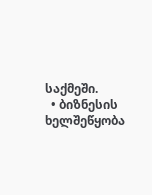საქმეში.
  • ბიზნესის ხელშეწყობა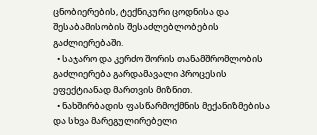ცნობიერების, ტექნიკური ცოდნისა და შესაბამისობის შესაძლებლობების გაძლიერებაში.
  • საჯარო და კერძო შორის თანამშრომლობის გაძლიერება გარდამავალი პროცესის ეფექტიანად მართვის მიზნით.
  • ნახშირბადის ფასწარმოქმნის მექანიზმებისა და სხვა მარეგულირებელი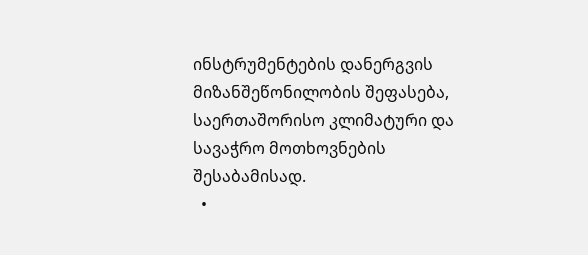ინსტრუმენტების დანერგვის მიზანშეწონილობის შეფასება, საერთაშორისო კლიმატური და სავაჭრო მოთხოვნების შესაბამისად.
  •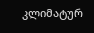კლიმატურ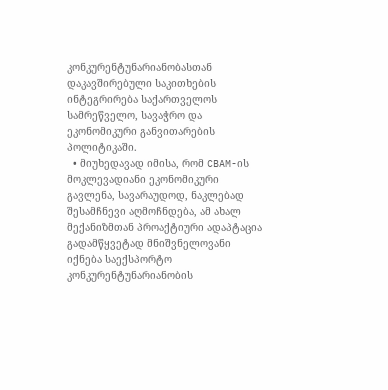კონკურენტუნარიანობასთან დაკავშირებული საკითხების ინტეგრირება საქართველოს სამრეწველო, სავაჭრო და ეკონომიკური განვითარების პოლიტიკაში.
  • მიუხედავად იმისა, რომ CBAM-ის მოკლევადიანი ეკონომიკური გავლენა, სავარაუდოდ, ნაკლებად შესამჩნევი აღმოჩნდება, ამ ახალ მექანიზმთან პროაქტიური ადაპტაცია გადამწყვეტად მნიშვნელოვანი იქნება საექსპორტო კონკურენტუნარიანობის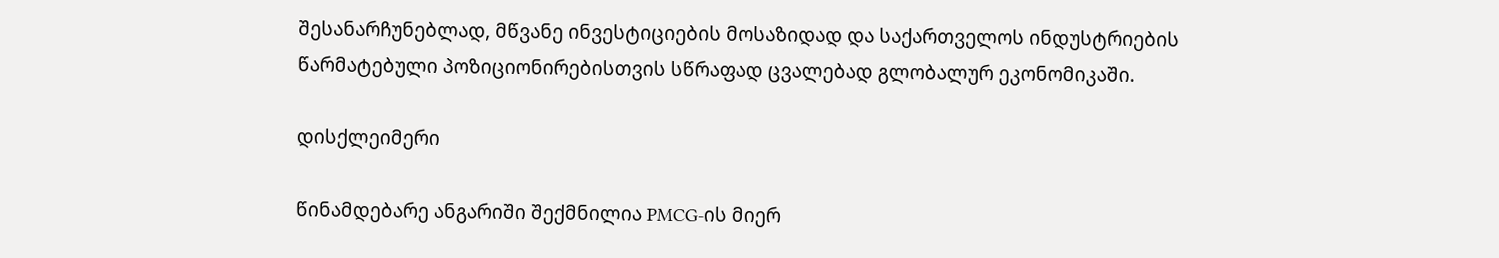შესანარჩუნებლად, მწვანე ინვესტიციების მოსაზიდად და საქართველოს ინდუსტრიების წარმატებული პოზიციონირებისთვის სწრაფად ცვალებად გლობალურ ეკონომიკაში.

დისქლეიმერი

წინამდებარე ანგარიში შექმნილია PMCG-ის მიერ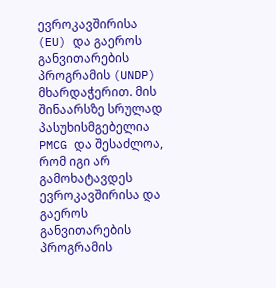ევროკავშირისა (EU) და გაეროს განვითარების პროგრამის (UNDP) მხარდაჭერით. მის შინაარსზე სრულად პასუხისმგებელია PMCG და შესაძლოა, რომ იგი არ გამოხატავდეს ევროკავშირისა და გაეროს განვითარების პროგრამის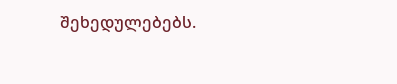შეხედულებებს.